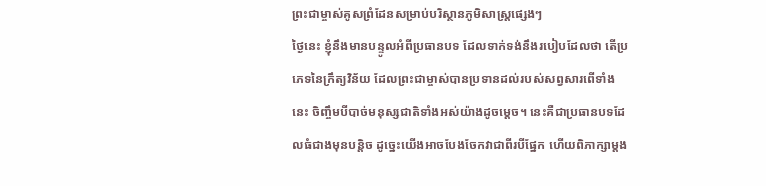ព្រះជាម្ចាស់គូសព្រំដែនសម្រាប់បរិស្ថានភូមិសាស្ត្រផ្សេងៗ
ថ្ងៃនេះ ខ្ញុំនឹងមានបន្ទូលអំពីប្រធានបទ ដែលទាក់ទង់នឹងរបៀបដែលថា តើប្រភេទនៃក្រឹត្យវិន័យ ដែលព្រះជាម្ចាស់បានប្រទានដល់របស់សព្វសារពើទាំងនេះ ចិញ្ចឹមបីបាច់មនុស្សជាតិទាំងអស់យ៉ាងដូចម្ដេច។ នេះគឺជាប្រធានបទដែលធំជាងមុនបន្តិច ដូច្នេះយើងអាចបែងចែកវាជាពីរបីផ្នែក ហើយពិភាក្សាម្តង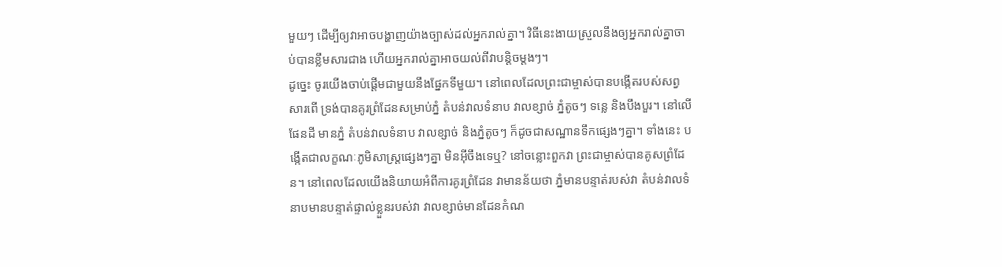មួយៗ ដើម្បីឲ្យវាអាចបង្ហាញយ៉ាងច្បាស់ដល់អ្នករាល់គ្នា។ វិធីនេះងាយស្រួលនឹងឲ្យអ្នករាល់គ្នាចាប់បានខ្លឹមសារជាង ហើយអ្នករាល់គ្នាអាចយល់ពីវាបន្តិចម្តងៗ។
ដូច្នេះ ចូរយើងចាប់ផ្តើមជាមួយនឹងផ្នែកទីមួយ។ នៅពេលដែលព្រះជាម្ចាស់បានបង្កើតរបស់សព្វសារពើ ទ្រង់បានគូរព្រំដែនសម្រាប់ភ្នំ តំបន់វាលទំនាប វាលខ្សាច់ ភ្នំតូចៗ ទន្លេ និងបឹងបួរ។ នៅលើផែនដី មានភ្នំ តំបន់វាលទំនាប វាលខ្សាច់ និងភ្នំតូចៗ ក៏ដូចជាសណ្ឋានទឹកផ្សេងៗគ្នា។ ទាំងនេះ បង្កើតជាលក្ខណៈភូមិសាស្ត្រផ្សេងៗគ្នា មិនអ៊ីចឹងទេឬ? នៅចន្លោះពួកវា ព្រះជាម្ចាស់បានគូសព្រំដែន។ នៅពេលដែលយើងនិយាយអំពីការគូរព្រំដែន វាមានន័យថា ភ្នំមានបន្ទាត់របស់វា តំបន់វាលទំនាបមានបន្ទាត់ផ្ទាល់ខ្លួនរបស់វា វាលខ្សាច់មានដែនកំណ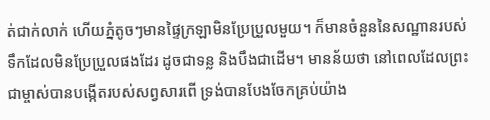ត់ជាក់លាក់ ហើយភ្នំតូចៗមានផ្ទៃក្រឡាមិនប្រែប្រួលមួយ។ ក៏មានចំនួននៃសណ្ឋានរបស់ទឹកដែលមិនប្រែប្រួលផងដែរ ដូចជាទន្ល និងបឹងជាដើម។ មានន័យថា នៅពេលដែលព្រះជាម្ចាស់បានបង្កើតរបស់សព្វសារពើ ទ្រង់បានបែងចែកគ្រប់យ៉ាង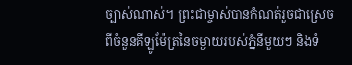ច្បាស់ណាស់។ ព្រះជាម្ចាស់បានកំណត់រួចជាស្រេច ពីចំនួនគីឡូម៉ែត្រនៃចម្ងាយរបស់ភ្នំនីមួយៗ និងទំ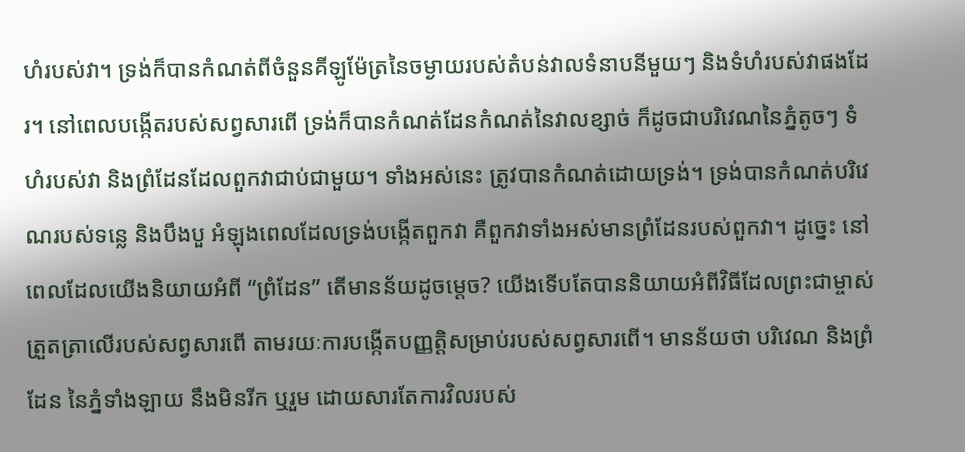ហំរបស់វា។ ទ្រង់ក៏បានកំណត់ពីចំនួនគីឡូម៉ែត្រនៃចម្ងាយរបស់តំបន់វាលទំនាបនីមួយៗ និងទំហំរបស់វាផងដែរ។ នៅពេលបង្កើតរបស់សព្វសារពើ ទ្រង់ក៏បានកំណត់ដែនកំណត់នៃវាលខ្សាច់ ក៏ដូចជាបរិវេណនៃភ្នំតូចៗ ទំហំរបស់វា និងព្រំដែនដែលពួកវាជាប់ជាមួយ។ ទាំងអស់នេះ ត្រូវបានកំណត់ដោយទ្រង់។ ទ្រង់បានកំណត់បរិវេណរបស់ទន្លេ និងបឹងបួ អំឡុងពេលដែលទ្រង់បង្កើតពួកវា គឺពួកវាទាំងអស់មានព្រំដែនរបស់ពួកវា។ ដូច្នេះ នៅពេលដែលយើងនិយាយអំពី “ព្រំដែន” តើមានន័យដូចម្តេច? យើងទើបតែបាននិយាយអំពីវិធីដែលព្រះជាម្ចាស់ត្រួតត្រាលើរបស់សព្វសារពើ តាមរយៈការបង្កើតបញ្ញត្តិសម្រាប់របស់សព្វសារពើ។ មានន័យថា បរិវេណ និងព្រំដែន នៃភ្នំទាំងឡាយ នឹងមិនរីក ឬរួម ដោយសារតែការវិលរបស់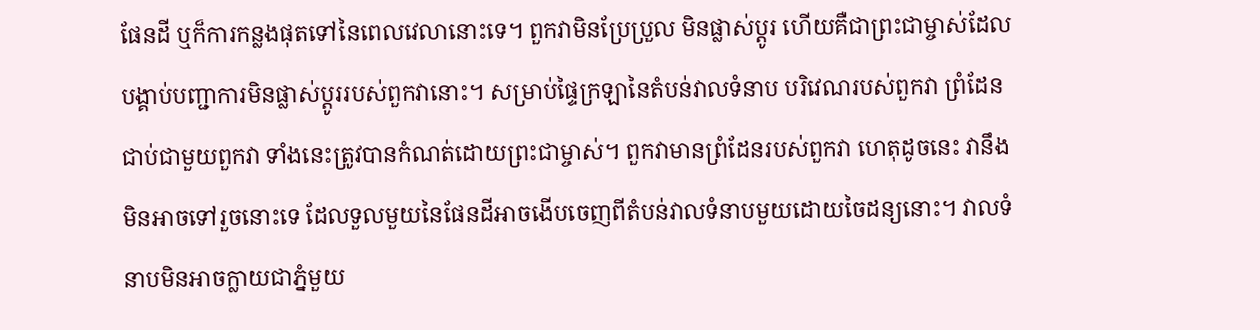ផែនដី ឬក៏ការកន្លងផុតទៅនៃពេលវេលានោះទេ។ ពួកវាមិនប្រែប្រួល មិនផ្លាស់ប្តូរ ហើយគឺជាព្រះជាម្ចាស់ដែលបង្គាប់បញ្ជាការមិនផ្លាស់ប្តូររបស់ពួកវានោះ។ សម្រាប់ផ្ទៃក្រឡានៃតំបន់វាលទំនាប បរិវេណរបស់ពួកវា ព្រំដែនជាប់ជាមួយពួកវា ទាំងនេះត្រូវបានកំណត់ដោយព្រះជាម្ចាស់។ ពួកវាមានព្រំដែនរបស់ពួកវា ហេតុដូចនេះ វានឹងមិនអាចទៅរួចនោះទេ ដែលទួលមួយនៃផែនដីអាចងើបចេញពីតំបន់វាលទំនាបមួយដោយចៃដន្យនោះ។ វាលទំនាបមិនអាចក្លាយជាភ្នំមួយ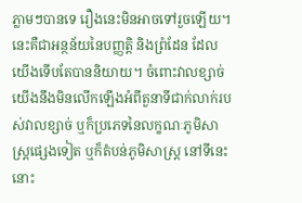ភ្លាមៗបានទេ រឿងនេះមិនអាចទៅរួចឡើយ។ នេះគឺជាអន្ថន័យនៃបញ្ញត្តិ និងព្រំដែន ដែលយើងទើបតែបាននិយាយ។ ចំពោះវាលខ្សាច់ យើងនឹងមិនលើកឡើងអំពីតួនាទីជាក់លាក់របស់វាលខ្សាច់ ឬក៏ប្រភេទនៃលក្ខណៈភូមិសាស្ត្រផ្សេងទៀត ឬក៏តំបន់ភូមិសាស្ត្រ នៅទីនេះនោះ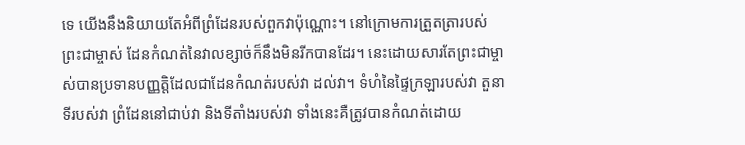ទេ យើងនឹងនិយាយតែអំពីព្រំដែនរបស់ពួកវាប៉ុណ្ណោះ។ នៅក្រោមការត្រួតត្រារបស់ព្រះជាម្ចាស់ ដែនកំណត់នៃវាលខ្សាច់ក៏នឹងមិនរីកបានដែរ។ នេះដោយសារតែព្រះជាម្ចាស់បានប្រទានបញ្ញត្តិដែលជាដែនកំណត់របស់វា ដល់វា។ ទំហំនៃផ្ទៃក្រឡារបស់វា តួនាទីរបស់វា ព្រំដែននៅជាប់វា និងទីតាំងរបស់វា ទាំងនេះគឺត្រូវបានកំណត់ដោយ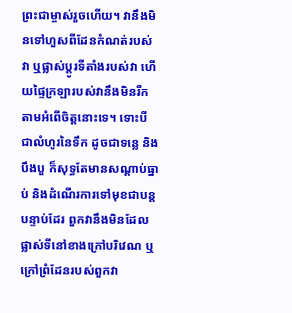ព្រះជាម្ចាស់រួចហើយ។ វានឹងមិនទៅហួសពីដែនកំណត់របស់វា ឬផ្លាស់ប្តូរទីតាំងរបស់វា ហើយផ្ទៃក្រឡារបស់វានឹងមិនរីកតាមអំពើចិត្តនោះទេ។ ទោះបីជាលំហូរនៃទឹក ដូចជាទន្លេ និងបឹងបួ ក៏សុទ្ធតែមានសណ្តាប់ធ្នាប់ និងដំណើរការទៅមុខជាបន្តបន្ទាប់ដែរ ពួកវានឹងមិនដែលផ្លាស់ទីនៅខាងក្រៅបរិវេណ ឬក្រៅព្រំដែនរបស់ពួកវា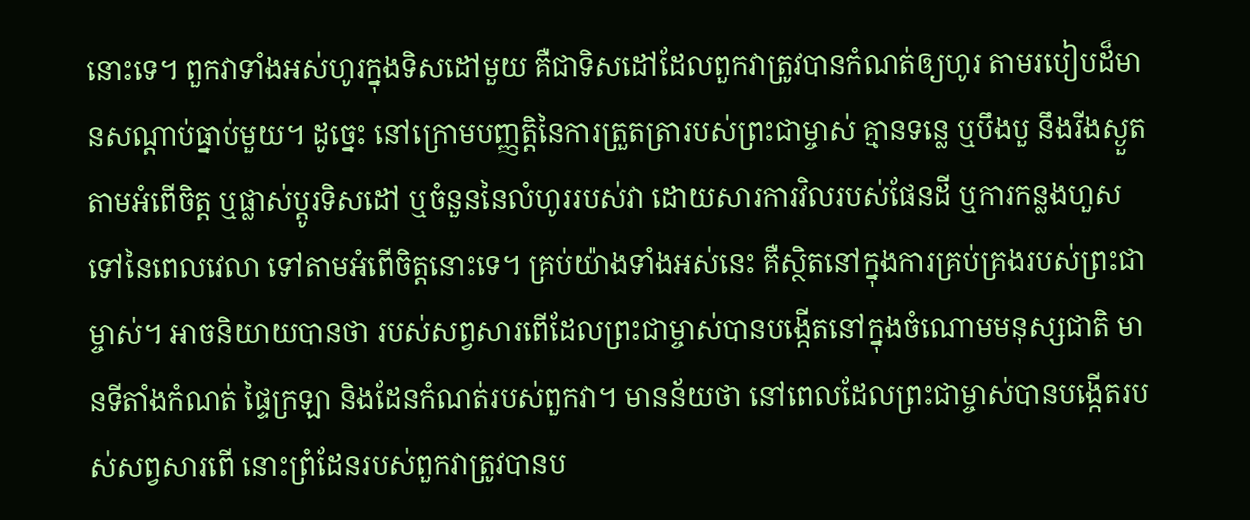នោះទេ។ ពួកវាទាំងអស់ហូរក្នុងទិសដៅមួយ គឺជាទិសដៅដែលពួកវាត្រូវបានកំណត់ឲ្យហូរ តាមរបៀបដ៏មានសណ្តាប់ធ្នាប់មួយ។ ដូច្នេះ នៅក្រោមបញ្ញត្តិនៃការត្រួតត្រារបស់ព្រះជាម្ចាស់ គ្មានទន្លេ ឬបឹងបួ នឹងរីងស្ងួតតាមអំពើចិត្ត ឬផ្លាស់ប្តូរទិសដៅ ឬចំនួននៃលំហូររបស់វា ដោយសារការវិលរបស់ផែនដី ឬការកន្លងហួសទៅនៃពេលវេលា ទៅតាមអំពើចិត្តនោះទេ។ គ្រប់យ៉ាងទាំងអស់នេះ គឺស្ថិតនៅក្នុងការគ្រប់គ្រងរបស់ព្រះជាម្ចាស់។ អាចនិយាយបានថា របស់សព្វសារពើដែលព្រះជាម្ចាស់បានបង្កើតនៅក្នុងចំណោមមនុស្សជាតិ មានទីតាំងកំណត់ ផ្ទៃក្រឡា និងដែនកំណត់របស់ពួកវា។ មានន័យថា នៅពេលដែលព្រះជាម្ចាស់បានបង្កើតរបស់សព្វសារពើ នោះព្រំដែនរបស់ពួកវាត្រូវបានប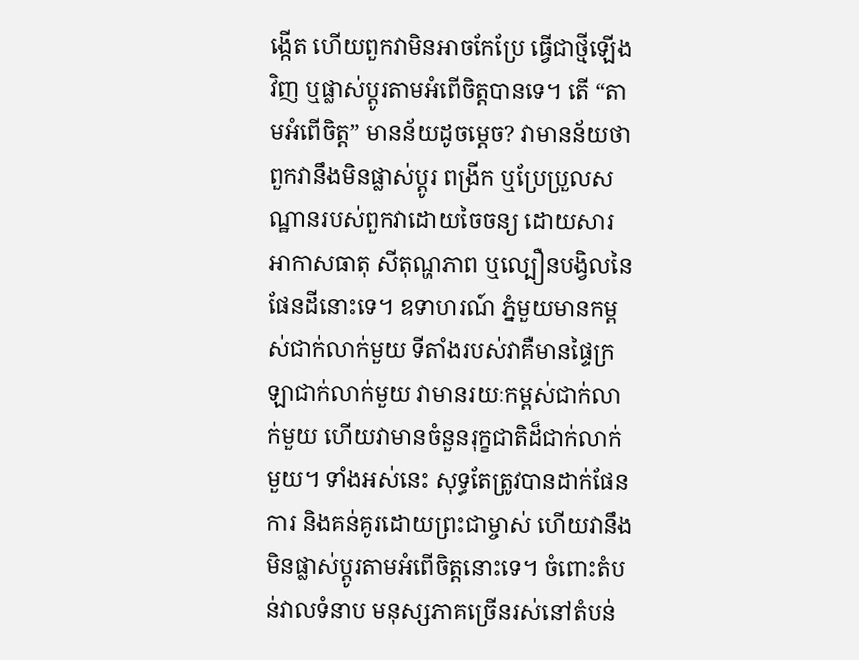ង្កើត ហើយពួកវាមិនអាចកែប្រែ ធ្វើជាថ្មីឡើងវិញ ឬផ្លាស់ប្តូរតាមអំពើចិត្តបានទេ។ តើ “តាមអំពើចិត្ត” មានន័យដូចម្តេច? វាមានន័យថា ពួកវានឹងមិនផ្លាស់ប្តូរ ពង្រីក ឬប្រែប្រួលសណ្ឋានរបស់ពួកវាដោយចៃចន្យ ដោយសារអាកាសធាតុ សីតុណ្ហភាព ឬល្បឿនបង្វិលនៃផែនដីនោះទេ។ ឧទាហរណ៍ ភ្នំមួយមានកម្ពស់ជាក់លាក់មួយ ទីតាំងរបស់វាគឺមានផ្ទៃក្រឡាជាក់លាក់មួយ វាមានរយៈកម្ពស់ជាក់លាក់មួយ ហើយវាមានចំនួនរុក្ខជាតិដ៏ជាក់លាក់មួយ។ ទាំងអស់នេះ សុទ្ធតែត្រូវបានដាក់ផែនការ និងគន់គូរដោយព្រះជាម្ចាស់ ហើយវានឹងមិនផ្លាស់ប្តូរតាមអំពើចិត្តនោះទេ។ ចំពោះតំបន់វាលទំនាប មនុស្សភាគច្រើនរស់នៅតំបន់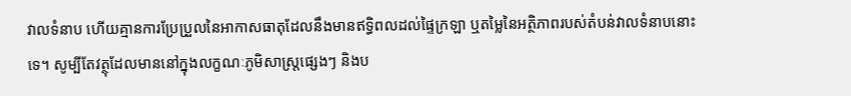វាលទំនាប ហើយគ្មានការប្រែប្រួលនៃអាកាសធាតុដែលនឹងមានឥទ្ធិពលដល់ផ្ទៃក្រឡា ឬតម្លៃនៃអត្ថិភាពរបស់តំបន់វាលទំនាបនោះទេ។ សូម្បីតែវត្ថុដែលមាននៅក្នុងលក្ខណៈភូមិសាស្ត្រផ្សេងៗ និងប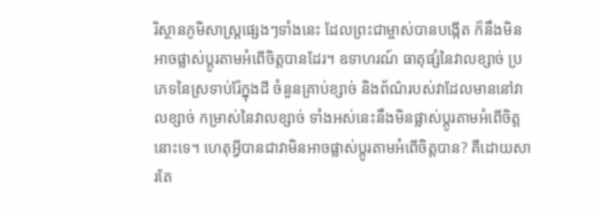រិស្ថានភូមិសាស្ត្រផ្សេងៗទាំងនេះ ដែលព្រះជាម្ចាស់បានបង្កើត ក៏នឹងមិនអាចផ្លាស់ប្តូរតាមអំពើចិត្តបានដែរ។ ឧទាហរណ៍ ធាតុផ្សំនៃវាលខ្សាច់ ប្រភេទនៃស្រទាប់រ៉ែក្នុងដី ចំនួនគ្រាប់ខ្សាច់ និងព័ណ៌របស់វាដែលមាននៅវាលខ្សាច់ កម្រាស់នៃវាលខ្សាច់ ទាំងអស់នេះនឹងមិនផ្លាស់ប្តូរតាមអំពើចិត្តនោះទេ។ ហេតុអ្វីបានជាវាមិនអាចផ្លាស់ប្តូរតាមអំពើចិត្តបាន? គឺដោយសារតែ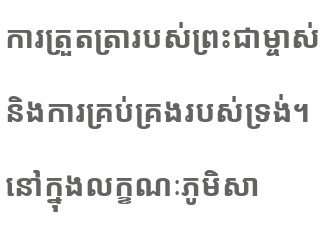ការត្រួតត្រារបស់ព្រះជាម្ចាស់ និងការគ្រប់គ្រងរបស់ទ្រង់។ នៅក្នុងលក្ខណៈភូមិសា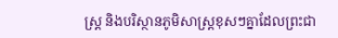ស្ត្រ និងបរិស្ថានភូមិសាស្ត្រខុសៗគ្នាដែលព្រះជា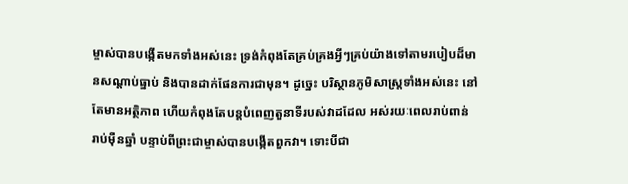ម្ចាស់បានបង្កើតមកទាំងអស់នេះ ទ្រង់កំពុងតែគ្រប់គ្រងអ្វីៗគ្រប់យ៉ាងទៅតាមរបៀបដ៏មានសណ្តាប់ធ្នាប់ និងបានដាក់ផែនការជាមុន។ ដូច្នេះ បរិស្ថានភូមិសាស្ត្រទាំងអស់នេះ នៅតែមានអត្ថិភាព ហើយកំពុងតែបន្តបំពេញតួនាទីរបស់វាដដែល អស់រយៈពេលរាប់ពាន់ រាប់ម៉ឺនឆ្នាំ បន្ទាប់ពីព្រះជាម្ចាស់បានបង្កើតពួកវា។ ទោះបីជា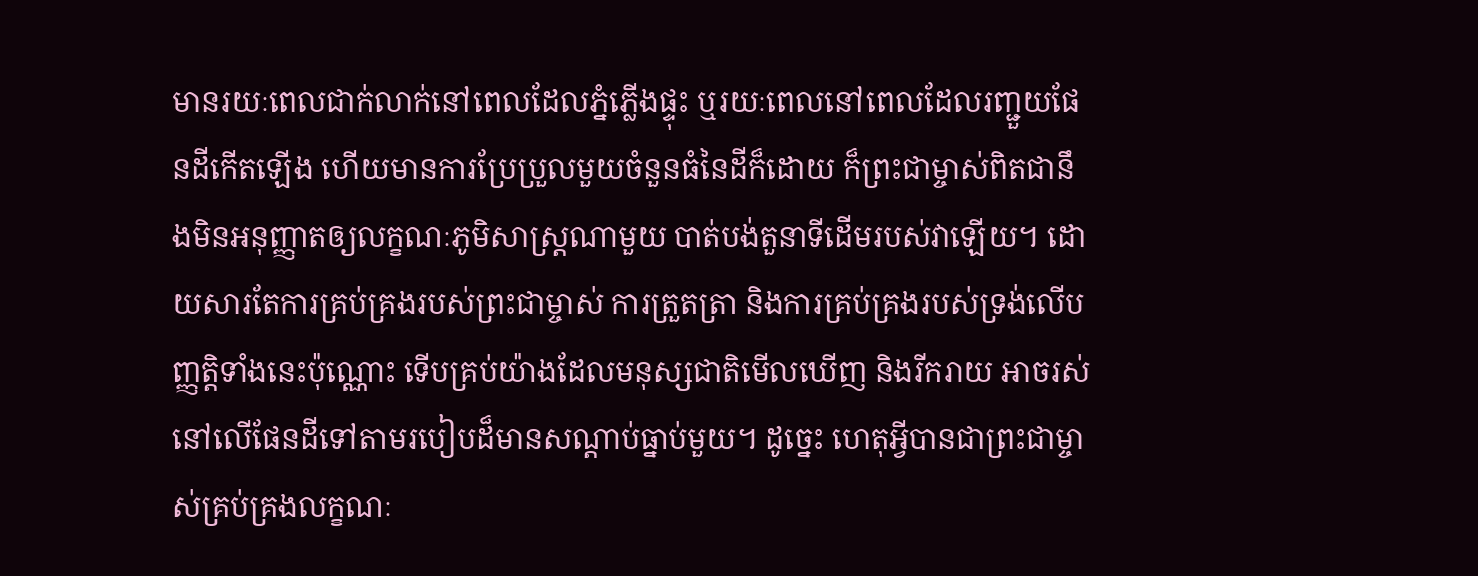មានរយៈពេលជាក់លាក់នៅពេលដែលភ្នំភ្លើងផ្ទុះ ឬរយៈពេលនៅពេលដែលរញ្ជួយផែនដីកើតឡើង ហើយមានការប្រែប្រួលមួយចំនួនធំនៃដីក៏ដោយ ក៏ព្រះជាម្ចាស់ពិតជានឹងមិនអនុញ្ញាតឲ្យលក្ខណៈភូមិសាស្ត្រណាមួយ បាត់បង់តួនាទីដើមរបស់វាឡើយ។ ដោយសារតែការគ្រប់គ្រងរបស់ព្រះជាម្ចាស់ ការត្រួតត្រា និងការគ្រប់គ្រងរបស់ទ្រង់លើបញ្ញត្តិទាំងនេះប៉ុណ្ណោះ ទើបគ្រប់យ៉ាងដែលមនុស្សជាតិមើលឃើញ និងរីករាយ អាចរស់នៅលើផែនដីទៅតាមរបៀបដ៏មានសណ្តាប់ធ្នាប់មួយ។ ដូច្នេះ ហេតុអ្វីបានជាព្រះជាម្ចាស់គ្រប់គ្រងលក្ខណៈ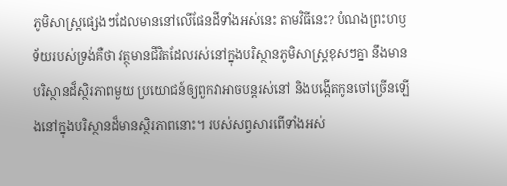ភូមិសាស្ត្រផ្សេងៗដែលមាននៅលើផែនដីទាំងអស់នេះ តាមវិធីនេះ? បំណងព្រះហឫទ័យរបស់ទ្រង់គឺថា វត្ថុមានជីវិតដែលរស់នៅក្នុងបរិស្ថានភូមិសាស្ត្រខុសៗគ្នា នឹងមានបរិស្ថានដ៏ស្ថិរភាពមួយ ប្រយោជន៍ឲ្យពួកវាអាចបន្តរស់នៅ និងបង្កើតកូនចៅច្រើនឡើងនៅក្នុងបរិស្ថានដ៏មានស្ថិរភាពនោះ។ របស់សព្វសារពើទាំងអស់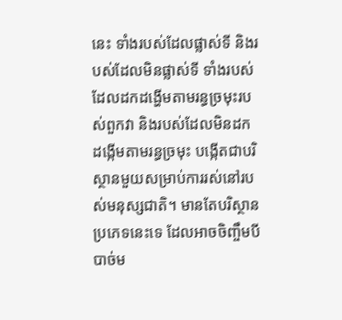នេះ ទាំងរបស់ដែលផ្លាស់ទី និងរបស់ដែលមិនផ្លាស់ទី ទាំងរបស់ដែលដកដង្ហើមតាមរន្ធច្រមុះរបស់ពួកវា និងរបស់ដែលមិនដកដង្កើមតាមរន្ធច្រមុះ បង្កើតជាបរិស្ថានមួយសម្រាប់ការរស់នៅរបស់មនុស្សជាតិ។ មានតែបរិស្ថានប្រភេទនេះទេ ដែលអាចចិញ្ចឹមបីបាច់ម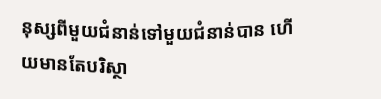នុស្សពីមួយជំនាន់ទៅមួយជំនាន់បាន ហើយមានតែបរិស្ថា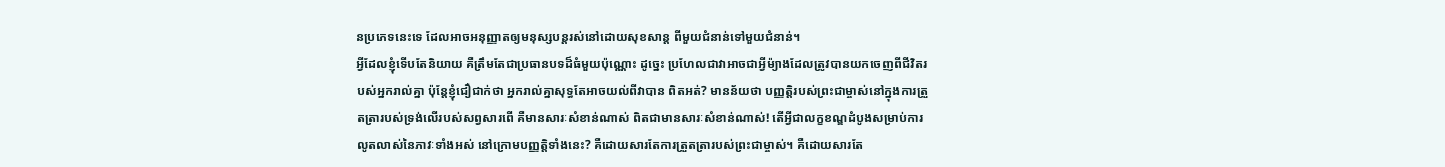នប្រភេទនេះទេ ដែលអាចអនុញ្ញាតឲ្យមនុស្សបន្តរស់នៅដោយសុខសាន្ត ពីមួយជំនាន់ទៅមួយជំនាន់។
អ្វីដែលខ្ញុំទើបតែនិយាយ គឺត្រឹមតែជាប្រធានបទដ៏ធំមួយប៉ុណ្ណោះ ដូច្នេះ ប្រហែលជាវាអាចជាអ្វីម៉្យាងដែលត្រូវបានយកចេញពីជីវិតរបស់អ្នករាល់គ្នា ប៉ុន្តែខ្ញុំជឿជាក់ថា អ្នករាល់គ្នាសុទ្ធតែអាចយល់ពីវាបាន ពិតអត់? មានន័យថា បញ្ញត្តិរបស់ព្រះជាម្ចាស់នៅក្នុងការត្រួតត្រារបស់ទ្រង់លើរបស់សព្វសារពើ គឺមានសារៈសំខាន់ណាស់ ពិតជាមានសារៈសំខាន់ណាស់! តើអ្វីជាលក្ខខណ្ឌដំបូងសម្រាប់ការលូតលាស់នៃភាវៈទាំងអស់ នៅក្រោមបញ្ញត្តិទាំងនេះ? គឺដោយសារតែការត្រួតត្រារបស់ព្រះជាម្ចាស់។ គឺដោយសារតែ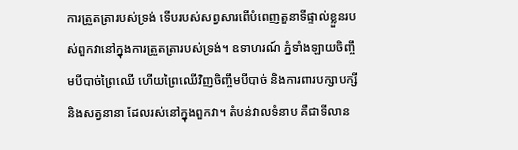ការត្រួតត្រារបស់ទ្រង់ ទើបរបស់សព្វសារពើបំពេញតួនាទីផ្ទាល់ខ្លួនរបស់ពួកវានៅក្នុងការត្រួតត្រារបស់ទ្រង់។ ឧទាហរណ៍ ភ្នំទាំងឡាយចិញ្ចឹមបីបាច់ព្រៃឈើ ហើយព្រៃឈើវិញចិញ្ចឹមបីបាច់ និងការពារបក្សាបក្សី និងសត្វនានា ដែលរស់នៅក្នុងពួកវា។ តំបន់វាលទំនាប គឺជាទីលាន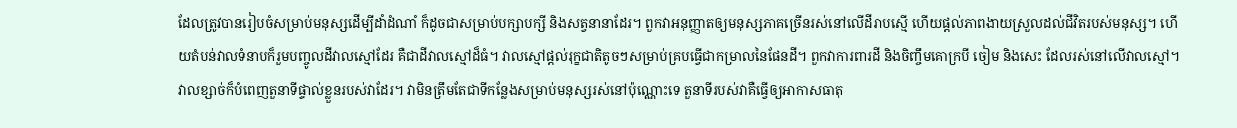ដែលត្រូវបានរៀបចំសម្រាប់មនុស្សដើម្បីដាំដំណាំ ក៏ដូចជាសម្រាប់បក្សាបក្សី និងសត្វនានាដែរ។ ពួកវាអនុញ្ញាតឲ្យមនុស្សភាគច្រើនរស់នៅលើដីរាបស្មើ ហើយផ្តល់ភាពងាយស្រួលដល់ជីវិតរបស់មនុស្ស។ ហើយតំបន់វាលទំនាបក៏រួមបញ្ចូលដីវាលស្មៅដែរ គឺជាដីវាលស្មៅដ៏ធំ។ វាលស្មៅផ្តល់រុក្ខជាតិតូចៗសម្រាប់គ្របធ្វើជាកម្រាលនៃផែនដី។ ពួកវាការពារដី និងចិញ្ចឹមគោក្របី ចៀម និងសេះ ដែលរស់នៅលើវាលស្មៅ។ វាលខ្សាច់ក៏បំពេញតួនាទីផ្ទាល់ខ្លួនរបស់វាដែរ។ វាមិនត្រឹមតែជាទីកន្លែងសម្រាប់មនុស្សរស់នៅប៉ុណ្ណោះទេ តួនាទីរបស់វាគឺធ្វើឲ្យអាកាសធាតុ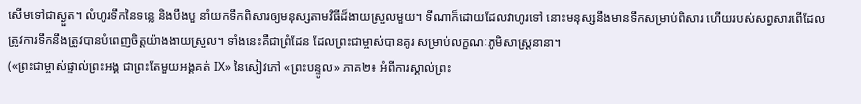សើមទៅជាស្ងួត។ លំហូរទឹកនៃទន្លេ និងបឹងបួ នាំយកទឹកពិសារឲ្យមនុស្សតាមវិធីដ៏ងាយស្រួលមួយ។ ទីណាក៏ដោយដែលវាហូរទៅ នោះមនុស្សនឹងមានទឹកសម្រាប់ពិសារ ហើយរបស់សព្វសារពើដែលត្រូវការទឹកនឹងត្រូវបានបំពេញចិត្តយ៉ាងងាយស្រួល។ ទាំងនេះគឺជាព្រំដែន ដែលព្រះជាម្ចាស់បានគូរ សម្រាប់លក្ខណៈភូមិសាស្ត្រនានា។
(«ព្រះជាម្ចាស់ផ្ទាល់ព្រះអង្គ ជាព្រះតែមួយអង្គគត់ IX» នៃសៀវភៅ «ព្រះបន្ទូល» ភាគ២៖ អំពីការស្គាល់ព្រះ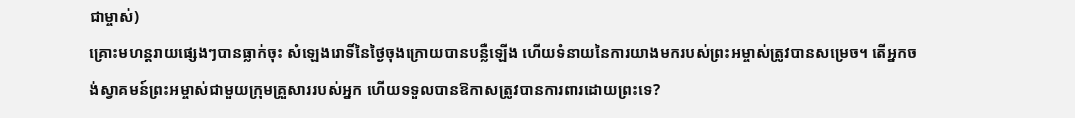ជាម្ចាស់)
គ្រោះមហន្តរាយផ្សេងៗបានធ្លាក់ចុះ សំឡេងរោទិ៍នៃថ្ងៃចុងក្រោយបានបន្លឺឡើង ហើយទំនាយនៃការយាងមករបស់ព្រះអម្ចាស់ត្រូវបានសម្រេច។ តើអ្នកចង់ស្វាគមន៍ព្រះអម្ចាស់ជាមួយក្រុមគ្រួសាររបស់អ្នក ហើយទទួលបានឱកាសត្រូវបានការពារដោយព្រះទេ?